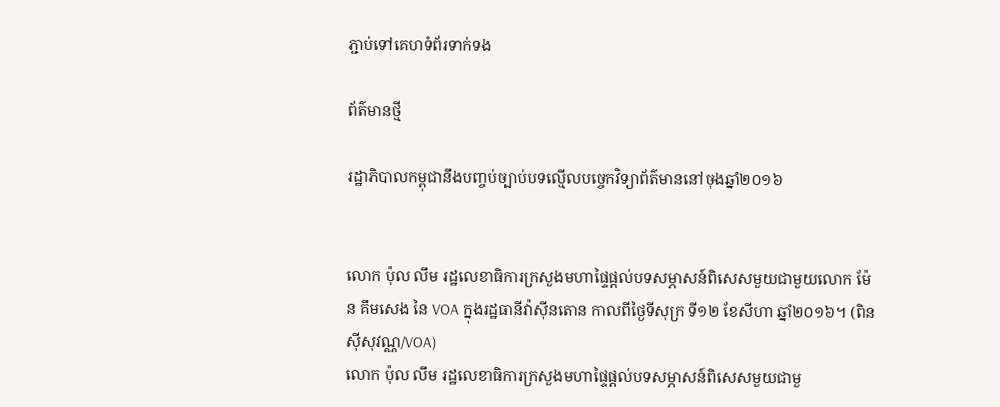ភ្ជាប់ទៅគេហទំព័រទាក់ទង

ព័ត៌មានថ្មី

រដ្ឋាភិបាលកម្ពុជានឹងបញ្ចប់ច្បាប់បទល្មើលបច្ចេកវិទ្យាព័ត៌មាននៅចុងឆ្នាំ២០១៦


លោក ប៉ុល លឹម រដ្ឋលេខាធិការក្រសួងមហាផ្ទៃផ្តល់បទសម្ភាសន៍ពិសេសមួយជាមួយលោក ម៉ែន គឹមសេង នៃ VOA ក្នុងរដ្ឋធានីវ៉ាស៊ីនតោន កាលពីថ្ងៃទីសុក្រ ទី១២ ខែសីហា ឆ្នាំ២០១៦។ (ពិន ស៊ីសុវណ្ណ/VOA)
លោក ប៉ុល លឹម រដ្ឋលេខាធិការក្រសួងមហាផ្ទៃផ្តល់បទសម្ភាសន៍ពិសេសមួយជាមួ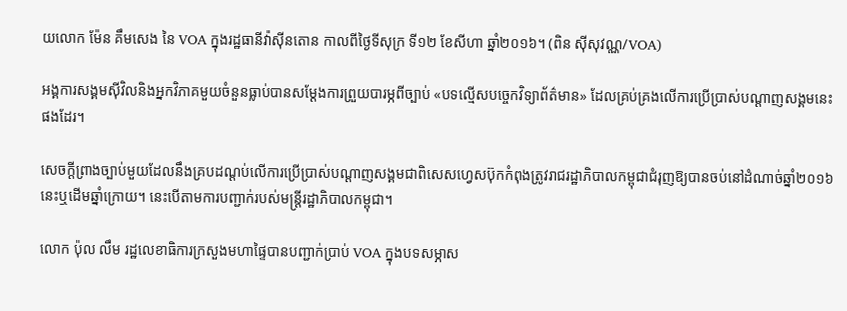យលោក ម៉ែន គឹមសេង នៃ VOA ក្នុងរដ្ឋធានីវ៉ាស៊ីនតោន កាលពីថ្ងៃទីសុក្រ ទី១២ ខែសីហា ឆ្នាំ២០១៦។ (ពិន ស៊ីសុវណ្ណ/VOA)

អង្គការសង្គមស៊ីវិលនិងអ្នកវិភាគមួយចំនួនធ្លាប់បានសម្តែងការព្រួយបារម្ភពីច្បាប់ «បទល្មើសបច្ចេកវិទ្យាព័ត៌មាន‍» ដែលគ្រប់គ្រងលើការប្រើប្រាស់បណ្តាញសង្គមនេះផងដែរ។

សេចក្តីព្រាងច្បាប់មួយដែលនឹងគ្របដណ្តប់លើការប្រើប្រាស់បណ្តាញសង្គមជាពិសេសហ្វេសប៊ុកកំពុងត្រូវរាជរដ្ឋាភិបាលកម្ពុជាជំរុញឱ្យបានចប់នៅដំណាច់ឆ្នាំ២០១៦នេះឬដើមឆ្នាំក្រោយ។ នេះបើតាមការបញ្ជាក់របស់មន្ត្រីរដ្ឋាភិបាលកម្ពុជា។

លោក ប៉ុល លឹម រដ្ឋលេខាធិការក្រសួងមហាផ្ទៃបានបញ្ជាក់ប្រាប់ VOA ក្នុងបទសម្ភាស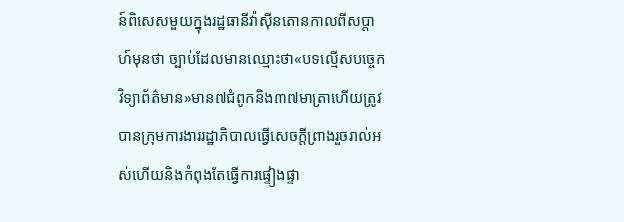ន៍ពិសេសមួយក្នុងរដ្ឋធានីវ៉ាស៊ីនតោនកាលពីសប្តាហ៍មុនថា ច្បាប់ដែលមានឈ្មោះថា«បទល្មើសបច្ចេកវិទ្យាព័ត៌មាន‍»មាន៧ជំពូកនិង៣៧មាត្រាហើយត្រូវបានក្រុមការងាររដ្ឋាភិបាលធ្វើសេចក្តីព្រាងរួចរាល់អស់ហើយនិងកំពុងតែធ្វើការផ្ទៀងផ្ទា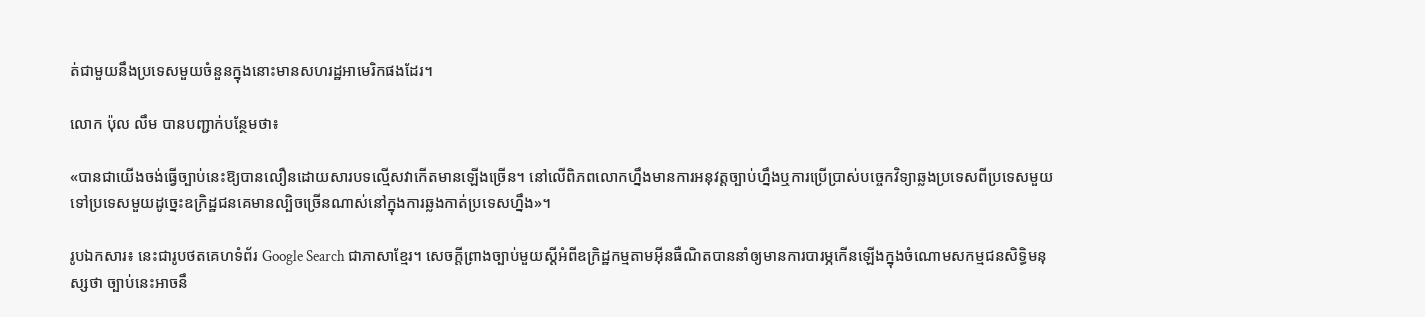ត់ជាមួយនឹងប្រទេសមួយចំនួនក្នុងនោះមានសហរដ្ឋអាមេរិកផងដែរ។

លោក ប៉ុល លឹម បានបញ្ជាក់បន្ថែមថា៖

«បានជាយើងចង់ធ្វើច្បាប់នេះឱ្យបានលឿនដោយសារបទល្មើសវាកើតមានឡើងច្រើន។ នៅលើពិភពលោកហ្នឹងមានការអនុវត្តច្បាប់ហ្នឹងឬការប្រើប្រាស់បច្ចេកវិទ្យាឆ្លងប្រទេសពីប្រទេសមួយទៅប្រទេសមួយដូច្នេះឧក្រិដ្ឋជនគេមានល្បិចច្រើនណាស់នៅក្នុងការឆ្លងកាត់ប្រទេសហ្នឹង»។

រូបឯកសារ៖ នេះជារូបថតគេហទំព័រ Google Search ជាភាសាខ្មែរ។ សេចក្តីព្រាងច្បាប់មួយស្តីអំពីឧក្រិដ្ឋកម្មតាមអ៊ីនធឺណិតបាននាំឲ្យមានការបារម្ភកើនឡើងក្នុងចំណោមសកម្មជនសិទ្ធិមនុស្សថា ច្បាប់នេះអាចនឹ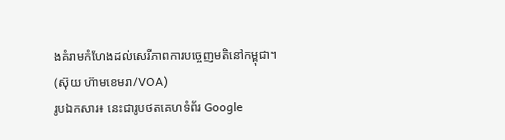ងគំរាមកំហែងដល់សេរីភាពការបច្ចេញមតិនៅកម្ពុជា។ (ស៊ុយ ហ៊ាមខេមរា/VOA)
រូបឯកសារ៖ នេះជារូបថតគេហទំព័រ Google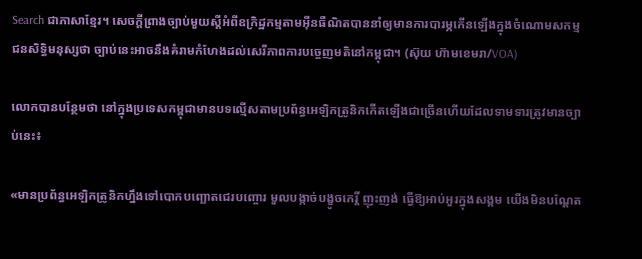Search ជាភាសាខ្មែរ។ សេចក្តីព្រាងច្បាប់មួយស្តីអំពីឧក្រិដ្ឋកម្មតាមអ៊ីនធឺណិតបាននាំឲ្យមានការបារម្ភកើនឡើងក្នុងចំណោមសកម្មជនសិទ្ធិមនុស្សថា ច្បាប់នេះអាចនឹងគំរាមកំហែងដល់សេរីភាពការបច្ចេញមតិនៅកម្ពុជា។ (ស៊ុយ ហ៊ាមខេមរា/VOA)

លោកបានបន្ថែមថា នៅក្នុងប្រទេសកម្ពុជាមានបទល្មើសតាមប្រព័ន្ធអេឡិកត្រូនិកកើតឡើងជាច្រើនហើយដែលទាមទារត្រូវមានច្បាប់នេះ៖

«មានប្រព័ន្ធអេឡិកត្រូនិកហ្នឹងទៅបោកបញ្ឆោតជេរបញ្ចោរ មួលបង្កាច់បង្ខូចកេរ្តិ៍ ញុះញង់ ធ្វើឱ្យអាប់អួរក្នុងសង្គម យើងមិនបណ្តែត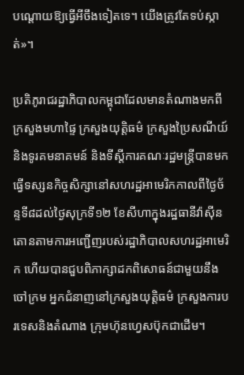បណ្តោយឱ្យធ្វើអីចឹងទៀតទេ។ យើងត្រូវតែទប់ស្កាត់‍»។

ប្រតិភូរាជរដ្ឋាភិបាលកម្ពុជាដែលមានតំណាងមកពីក្រសួងមហាផ្ទៃ ក្រសួងយុត្តិធម៌ ក្រសួងប្រៃសណីយ៍និងទូរគមនាគមន៍ និងទីស្តីការគណៈរដ្ឋមន្ត្រីបានមកធ្វើទស្សនកិច្ចសិក្សានៅសហរដ្ឋអាមេរិកកាលពីថ្ងៃច័ន្ទទី៨ដល់ថ្ងៃសុក្រទី១២ ខែសីហាក្នុងរដ្ឋធានីវ៉ាស៊ីនតោនតាមការអញ្ជើញរបស់រដ្ឋាភិបាលសហរដ្ឋអាមេរិក ហើយបានជួបពិភាក្សាដកពិសោធន៍ជាមួយនឹងចៅក្រម អ្នកជំនាញនៅក្រសួងយុត្តិធម៌ ក្រសួងការបរទេសនិងតំណាង ក្រុមហ៊ុនហ្វេសប៊ុកជាដើម។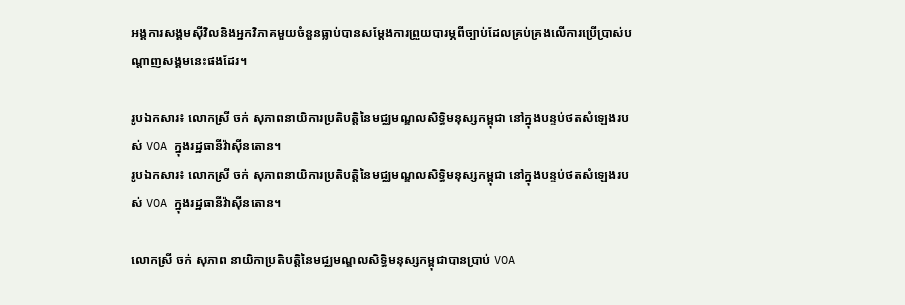អង្គការសង្គមស៊ីវិលនិងអ្នកវិភាគមួយចំនួនធ្លាប់បានសម្តែងការព្រួយបារម្ភពីច្បាប់ដែលគ្រប់គ្រងលើការប្រើប្រាស់បណ្តាញសង្គមនេះផងដែរ។

រូបឯកសារ៖ លោកស្រី ចក់ សុភាពនាយិការប្រតិបត្តិនៃមជ្ឈមណ្ឌលសិទ្ធិមនុស្សកម្ពុជា នៅក្នុងបន្ទប់ថតសំឡេងរបស់ VOA ក្នុងរដ្ឋធានីវ៉ាស៊ីនតោន។
រូបឯកសារ៖ លោកស្រី ចក់ សុភាពនាយិការប្រតិបត្តិនៃមជ្ឈមណ្ឌលសិទ្ធិមនុស្សកម្ពុជា នៅក្នុងបន្ទប់ថតសំឡេងរបស់ VOA ក្នុងរដ្ឋធានីវ៉ាស៊ីនតោន។

លោកស្រី ចក់ សុភាព នាយិកាប្រតិបត្តិនៃមជ្ឈមណ្ឌលសិទ្ធិមនុស្សកម្ពុជាបានប្រាប់ VOA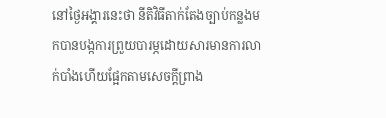នៅថ្ងៃអង្គារនេះថា នីតិវិធីតាក់តែងច្បាប់កន្លងមកបានបង្កការព្រួយបារម្ភដោយសារមានការលាក់បាំងហើយផ្អែកតាមសេចក្តីព្រាង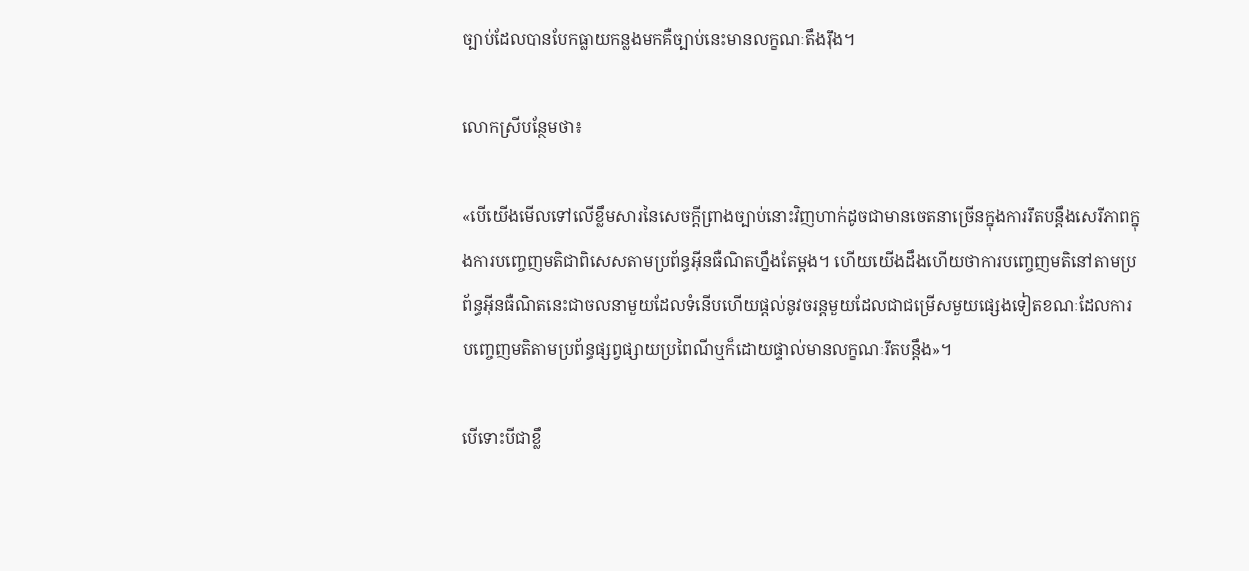ច្បាប់ដែលបានបែកធ្លាយកន្លងមកគឺច្បាប់នេះមានលក្ខណៈតឹងរ៉ឹង។

លោកស្រីបន្ថែមថា៖

«បើយើងមើលទៅលើខ្លឹមសារនៃសេចក្តីព្រាងច្បាប់នោះវិញហាក់ដូចជាមានចេតនាច្រើនក្នុងការរឹតបន្តឹងសេរីភាពក្នុងការបញ្ចេញមតិជាពិសេសតាមប្រព័ន្ធអ៊ីនធឺណិតហ្នឹងតែម្តង។ ហើយយើងដឹងហើយថាការបញ្ចេញមតិនៅតាមប្រព័ន្ធអ៊ីនធឺណិតនេះជាចលនាមួយដែលទំនើបហើយផ្តល់នូវចរន្តមួយដែលជាជម្រើសមួយផ្សេងទៀតខណៈដែលការបញ្ចេញមតិតាមប្រព័ន្ធផ្សព្វផ្សាយប្រពៃណីឬក៏ដោយផ្ទាល់មានលក្ខណៈរឹតបន្តឹង‍»។

បើទោះបីជាខ្លឹ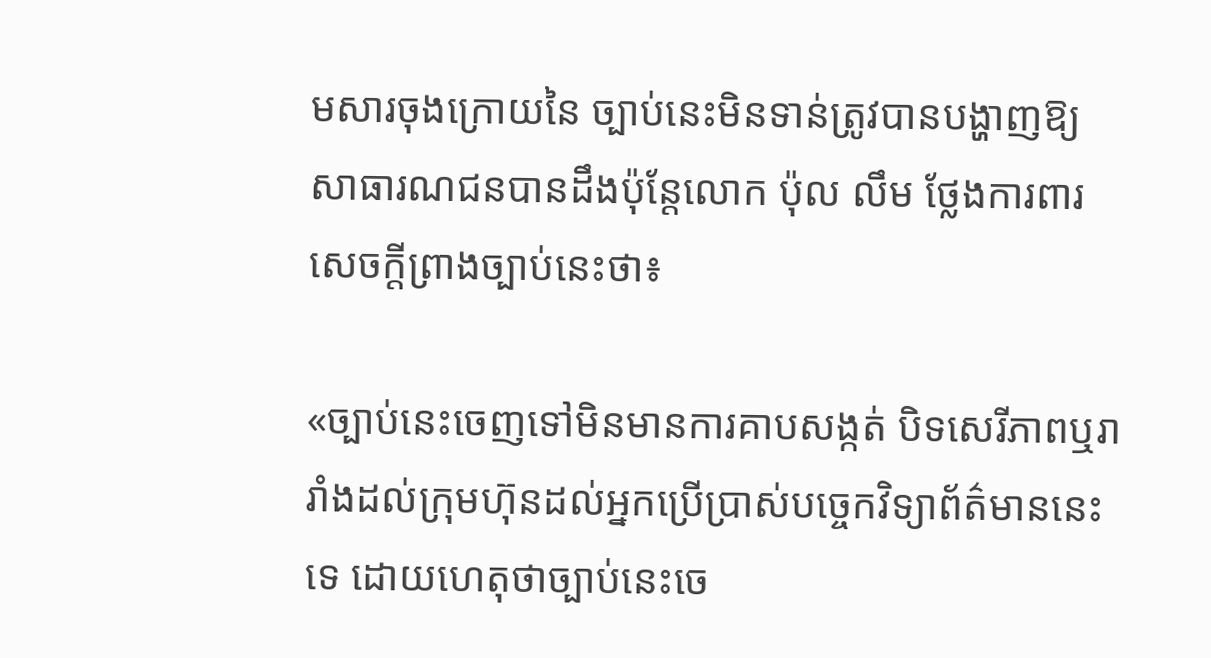មសារចុងក្រោយនៃ ច្បាប់នេះមិនទាន់ត្រូវបានបង្ហាញឱ្យសាធារណជនបានដឹងប៉ុន្តែលោក ប៉ុល លឹម ថ្លែងការពារសេចក្តីព្រាងច្បាប់នេះថា៖

«ច្បាប់នេះចេញទៅមិនមានការគាបសង្កត់ បិទសេរីភាពឬរារាំងដល់ក្រុមហ៊ុនដល់អ្នកប្រើប្រាស់បច្ចេកវិទ្យាព័ត៌មាននេះទេ ដោយហេតុថាច្បាប់នេះចេ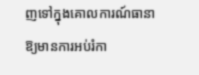ញទៅក្នុងគោលការណ៍ធានាឱ្យមានការអប់រំកា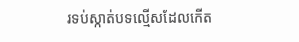រទប់ស្កាត់បទល្មើសដែលកើត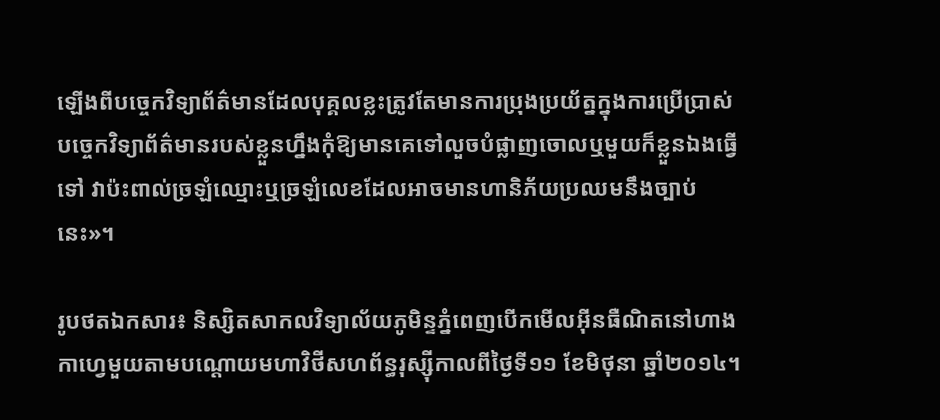ឡើងពីបច្ចេកវិទ្យាព័ត៌មាន‍ដែលបុគ្គលខ្លះត្រូវតែមានការប្រុងប្រយ័ត្នក្នុងការប្រើប្រាស់បច្ចេកវិទ្យាព័ត៌មានរបស់ខ្លួនហ្នឹងកុំឱ្យមានគេទៅលួចបំផ្លាញចោលឬមួយក៏ខ្លួនឯងធ្វើទៅ វាប៉ះពាល់ច្រឡំឈ្មោះឬច្រឡំលេខដែលអាចមានហានិភ័យប្រឈមនឹងច្បាប់នេះ»។

រូបថតឯកសារ៖ និស្សិតសាកលវិទ្យាល័យភូមិន្ទភ្នំពេញបើកមើលអ៊ីនធឺណិតនៅហាងកាហ្វេមួយតាមបណ្តោយមហាវិថីសហព័ន្ធរុស្ស៊ីកាលពីថ្ងៃទី១១ ខែមិថុនា ឆ្នាំ២០១៤។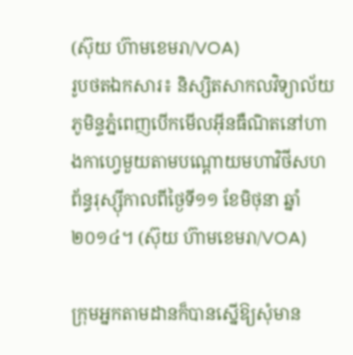(ស៊ុយ ហ៊ាមខេមរា/VOA)
រូបថតឯកសារ៖ និស្សិតសាកលវិទ្យាល័យភូមិន្ទភ្នំពេញបើកមើលអ៊ីនធឺណិតនៅហាងកាហ្វេមួយតាមបណ្តោយមហាវិថីសហព័ន្ធរុស្ស៊ីកាលពីថ្ងៃទី១១ ខែមិថុនា ឆ្នាំ២០១៤។ (ស៊ុយ ហ៊ាមខេមរា/VOA)

ក្រុមអ្នកតាមដានក៏បានស្នើឱ្យសុំមាន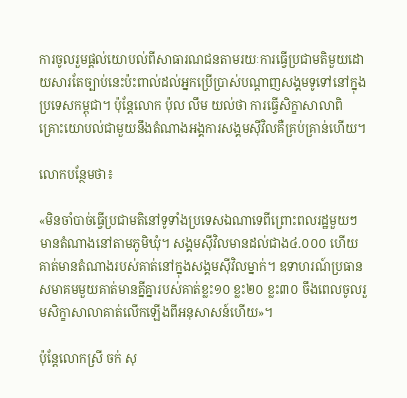ការចូលរួមផ្តល់យោបល់ពីសាធារណជនតាមរយៈការធ្វើប្រជាមតិមួយដោយសារតែច្បាប់នេះប៉ះពាល់ដល់អ្នកប្រើប្រាស់បណ្តាញសង្គមទូទៅនៅក្នុងប្រទេសកម្ពុជា។ ប៉ុន្តែលោក ប៉ុល លឹម យល់ថា ការធ្វើសិក្ខាសាលាពិគ្រោះយោបល់ជាមួយនឹងតំណាងអង្គការសង្គមស៊ីវិលគឺគ្រប់គ្រាន់ហើយ។

លោកបន្ថែមថា៖

«មិនចាំបាច់ធ្វើប្រជាមតិនៅទូទាំងប្រទេសឯណាទេពីព្រោះពលរដ្ឋមួយៗមានតំណាងនៅតាមភូមិឃុំ។ សង្គមស៊ីវិលមានដល់ជាង៤.០០០ ហើយគាត់មានតំណាងរបស់គាត់នៅក្នុងសង្គមស៊ីវិលម្នាក់។ ឧទាហរណ៍ប្រធានសមាគមមួយគាត់មានគ្នីគ្នារបស់គាត់ខ្លះ១០ ខ្លះ២០ ខ្លះ៣០ ចឹងពេលចូលរួមសិក្ខាសាលាគាត់លើកឡើងពីអនុសាសន៍ហើយ‍»។

ប៉ុន្តែលោកស្រី ចក់ សុ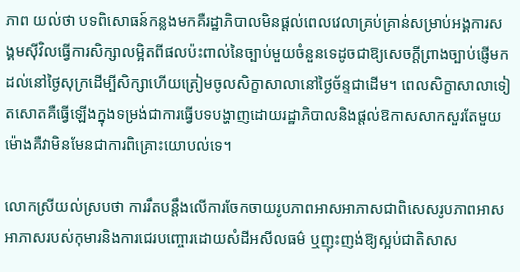ភាព យល់ថា បទពិសោធន៍កន្លងមកគឺរដ្ឋាភិបាលមិនផ្តល់ពេលវេលាគ្រប់គ្រាន់សម្រាប់អង្គការសង្គមស៊ីវិលធ្វើការសិក្សាលម្អិតពីផលប៉ះពាល់នៃច្បាប់មួយចំនួនទេដូចជាឱ្យសេចក្តីព្រាងច្បាប់ផ្ញើមកដល់នៅថ្ងៃសុក្រដើម្បីសិក្សាហើយត្រៀមចូលសិក្ខាសាលានៅថ្ងៃច័ន្ទជាដើម។ ពេលសិក្ខាសាលាទៀតសោតគឺធ្វើឡើងក្នុងទម្រង់ជាការធ្វើបទបង្ហាញដោយរដ្ឋាភិបាលនិងផ្តល់ឱកាសសាកសួរតែមួយម៉ោងគឺវាមិនមែនជាការពិគ្រោះយោបល់ទេ។

លោកស្រីយល់ស្របថា ការរឹតបន្តឹងលើការចែកចាយរូបភាពអាសអាភាសជាពិសេសរូបភាពអាសអាភាសរបស់កុមារនិងការជេរបញ្ចោរដោយសំដីអសីលធម៌ ឬញុះញង់ឱ្យស្អប់ជាតិសាស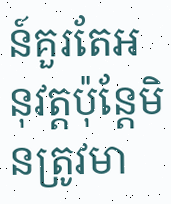ន៍គួរតែអនុវត្តប៉ុន្តែមិនត្រូវមា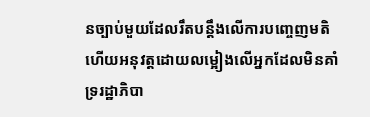នច្បាប់មួយដែលរឹតបន្តឹងលើការបញ្ចេញមតិហើយអនុវត្តដោយលម្អៀងលើអ្នកដែលមិនគាំទ្ររដ្ឋាភិបា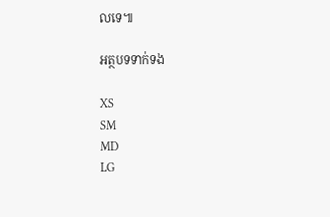លទេ៕

អត្ថបទទាក់ទង

XS
SM
MD
LG